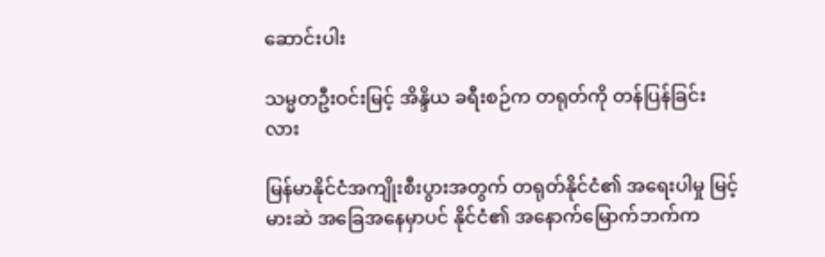ဆောင်းပါး

သမ္မတဦးဝင်းမြင့် အိန္ဒိယ ခရီးစဉ်က တရုတ်ကို တန်ပြန်ခြင်းလား

မြန်မာနိုင်ငံအကျိုးစီးပွားအတွက် တရုတ်နိုင်ငံ၏ အရေးပါမှု မြင့်မားဆဲ အခြေအနေမှာပင် နိုင်ငံ၏ အနောက်မြောက်ဘက်က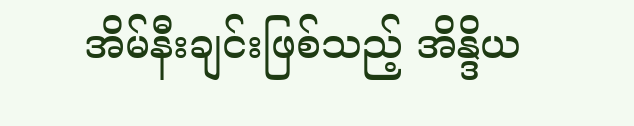အိမ်နီးချင်းဖြစ်သည့် အိန္ဒိယ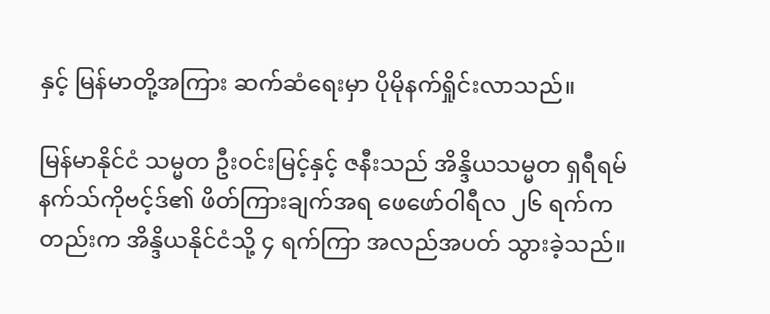နှင့် မြန်မာတို့အကြား ဆက်ဆံရေးမှာ ပိုမိုနက်ရှိုင်းလာသည်။

မြန်မာနိုင်ငံ သမ္မတ ဦးဝင်းမြင့်နှင့် ဇနီးသည် အိန္ဒိယသမ္မတ ရှရီရမ်နက်သ်ကိုဗင့်ဒ်၏ ဖိတ်ကြားချက်အရ ဖေဖော်ဝါရီလ ၂၆ ရက်ကတည်းက အိန္ဒိယနိုင်ငံသို့ ၄ ရက်ကြာ အလည်အပတ် သွားခဲ့သည်။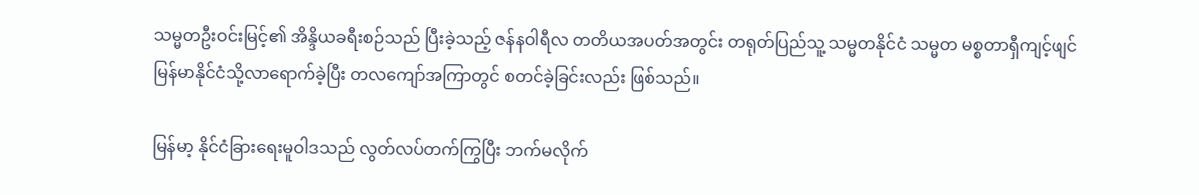သမ္မတဦးဝင်းမြင့်၏ အိန္ဒိယခရီးစဉ်သည် ပြီးခဲ့သည့် ဇန်နဝါရီလ တတိယအပတ်အတွင်း တရုတ်ပြည်သူ့ သမ္မတနိုင်ငံ သမ္မတ မစ္စတာရှီကျင့်ဖျင် မြန်မာနိုင်ငံသို့လာရောက်ခဲ့ပြီး တလကျော်အကြာတွင် စတင်ခဲ့ခြင်းလည်း ဖြစ်သည်။

မြန်မာ့ နိုင်ငံခြားရေးမူဝါဒသည် လွတ်လပ်တက်ကြွပြီး ဘက်မလိုက်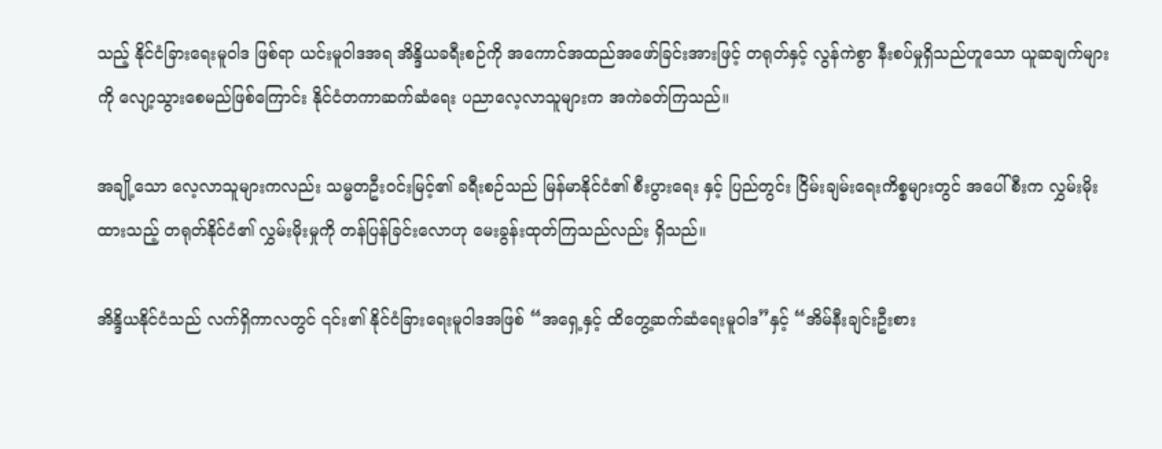သည့် နိုင်ငံခြားရေးမူဝါဒ ဖြစ်ရာ ယင်းမူဝါဒအရ အိန္ဒိယခရီးစဉ်ကို အကောင်အထည်အဖော်ခြင်းအားဖြင့် တရုတ်နှင့် လွန်ကဲစွာ နီးစပ်မှုရှိသည်ဟူသော ယူဆချက်များကို လျော့သွားစေမည်ဖြစ်ကြောင်း နိုင်ငံတကာဆက်ဆံရေး ပညာလေ့လာသူများက အကဲခတ်ကြသည်။

အချို့သော လေ့လာသူများကလည်း သမ္မတဦးဝင်းမြင့်၏ ခရီးစဉ်သည် မြန်မာနိုင်ငံ၏ စီးပွားရေး နှင့် ပြည်တွင်း ငြိမ်းချမ်းရေးကိစ္စများတွင် အပေါ်စီးက လွှမ်းမိုးထားသည့် တရုတ်နိုင်ငံ၏ လွှမ်းမိုးမှုကို တန်ပြန်ခြင်းလောဟု မေးခွန်းထုတ်ကြသည်လည်း ရှိသည်။

အိန္ဒိယနိုင်ငံသည် လက်ရှိကာလတွင် ၎င်း၏ နိုင်ငံခြားရေးမူဝါဒအဖြစ် “အရှေ့နှင့် ထိတွေ့ဆက်ဆံရေးမူဝါဒ”နှင့် “အိမ်နီးချင်းဦးစား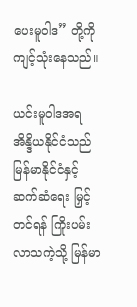ပေးမူဝါဒ” တို့ကို ကျင့်သုံးနေသည်။

ယင်းမူဝါဒအရ အိန္ဒိယနိုင်ငံသည် မြန်မာနိုင်ငံနှင့် ဆက်ဆံရေး မြှင့်တင်ရန် ကြိုးပမ်းလာသကဲ့သို့ မြန်မာ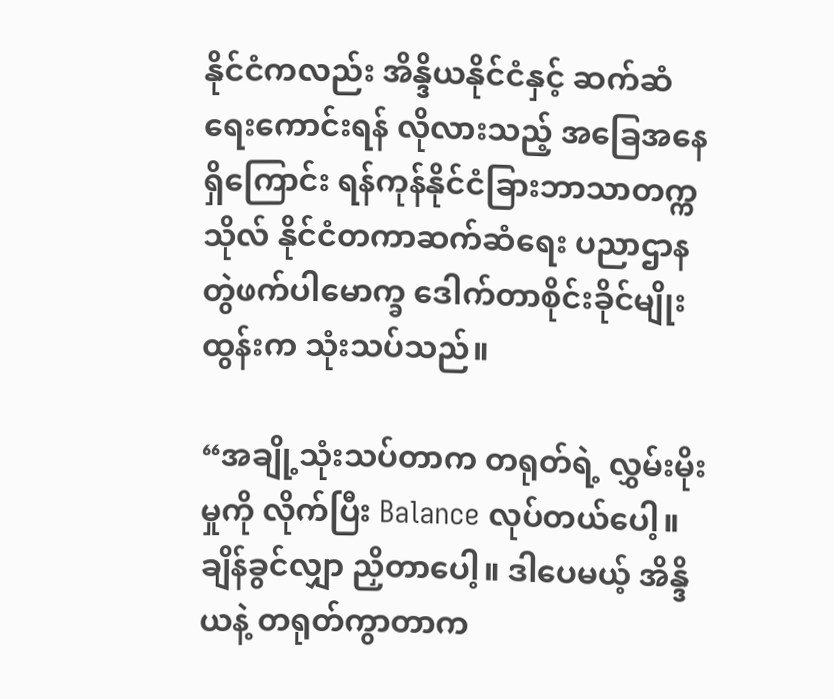နိုင်ငံကလည်း အိန္ဒိယနိုင်ငံနှင့် ဆက်ဆံရေးကောင်းရန် လိုလားသည့် အခြေအနေရှိကြောင်း ရန်ကုန်နိုင်ငံခြားဘာသာတက္ကသိုလ် နိုင်ငံတကာဆက်ဆံရေး ပညာဌာန တွဲဖက်ပါမောက္ခ ဒေါက်တာစိုင်းခိုင်မျိုးထွန်းက သုံးသပ်သည်။

“အချို့သုံးသပ်တာက တရုတ်ရဲ့ လွှမ်းမိုးမှုကို လိုက်ပြီး Balance လုပ်တယ်ပေါ့။ ချိန်ခွင်လျှာ ညှိတာပေါ့။ ဒါပေမယ့် အိန္ဒိယနဲ့ တရုတ်ကွာတာက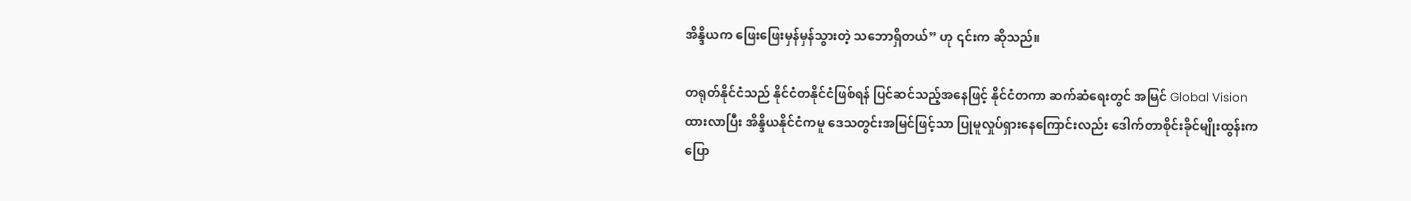အိန္ဒိယက ဖြေးဖြေးမှန်မှန်သွားတဲ့ သဘောရှိတယ်” ဟု ၎င်းက ဆိုသည်။

တရုတ်နိုင်ငံသည် နိုင်ငံတနိုင်ငံဖြစ်ရန် ပြင်ဆင်သည့်အနေဖြင့် နိုင်ငံတကာ ဆက်ဆံရေးတွင် အမြင် Global Vision ထားလာပြီး အိန္ဒိယနိုင်ငံကမူ ဒေသတွင်းအမြင်ဖြင့်သာ ပြုမူလှုပ်ရှားနေကြောင်းလည်း ဒေါက်တာစိုင်းခိုင်မျိုးထွန်းက ပြော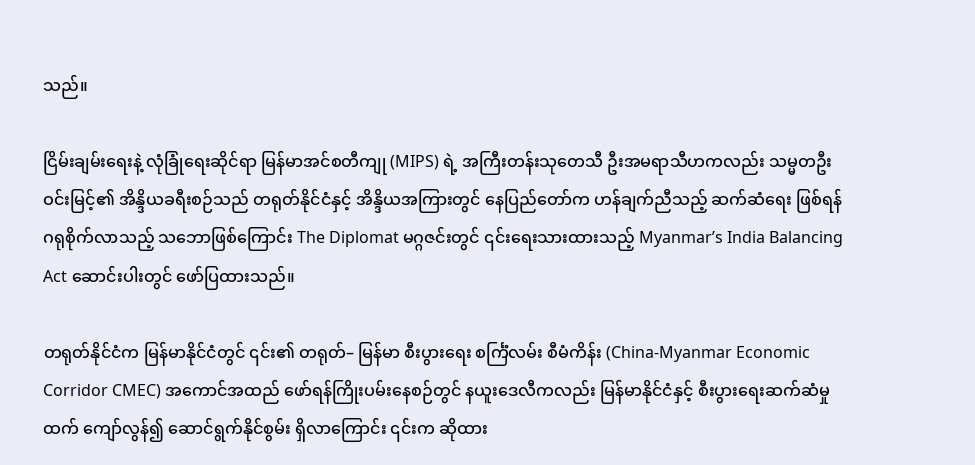သည်။

ငြိမ်းချမ်းရေးနဲ့ လုံခြုံရေးဆိုင်ရာ မြန်မာအင်စတီကျု (MIPS) ရဲ့ အကြီးတန်းသုတေသီ ဦးအမရာသီဟကလည်း သမ္မတဦးဝင်းမြင့်၏ အိန္ဒိယခရီးစဉ်သည် တရုတ်နိုင်ငံနှင့် အိန္ဒိယအကြားတွင် နေပြည်တော်က ဟန်ချက်ညီသည့် ဆက်ဆံရေး ဖြစ်ရန် ဂရုစိုက်လာသည့် သဘောဖြစ်ကြောင်း The Diplomat မဂ္ဂဇင်းတွင် ၎င်းရေးသားထားသည့် Myanmar’s India Balancing Act ဆောင်းပါးတွင် ဖော်ပြထားသည်။

တရုတ်နိုင်ငံက မြန်မာနိုင်ငံတွင် ၎င်း၏ တရုတ်– မြန်မာ စီးပွားရေး စင်္ကြံလမ်း စီမံကိန်း (China-Myanmar Economic Corridor CMEC) အကောင်အထည် ဖော်ရန်ကြိုးပမ်းနေစဉ်တွင် နယူးဒေလီကလည်း မြန်မာနိုင်ငံနှင့် စီးပွားရေးဆက်ဆံမှုထက် ကျော်လွန်၍ ဆောင်ရွက်နိုင်စွမ်း ရှိလာကြောင်း ၎င်းက ဆိုထား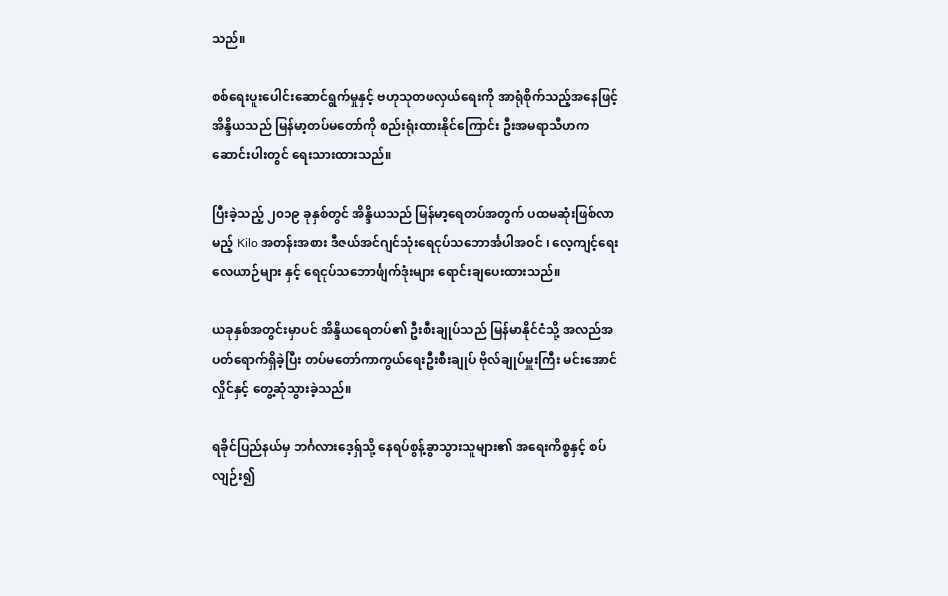သည်။

စစ်ရေးပူးပေါင်းဆောင်ရွက်မှုနှင့် ဗဟုသုတဖလှယ်ရေးကို အာရုံစိုက်သည့်အနေဖြင့် အိန္ဒိယသည် မြန်မာ့တပ်မတော်ကို စည်းရုံးထားနိုင်ကြောင်း ဦးအမရာသီဟက ဆောင်းပါးတွင် ရေးသားထားသည်။

ပြီးခဲ့သည့် ၂၀၁၉ ခုနှစ်တွင် အိန္ဒိယသည် မြန်မာ့ရေတပ်အတွက် ပထမဆုံးဖြစ်လာမည့် Kilo အတန်းအစား ဒီဇယ်အင်ဂျင်သုံးရေငုပ်သဘောင်္အပါအဝင် ၊ လေ့ကျင့်ရေးလေယာဉ်များ နှင့် ရေငုပ်သဘောင်္ဖျက်ဒုံးများ ရောင်းချပေးထားသည်။

ယခုနှစ်အတွင်းမှာပင် အိန္ဒိယရေတပ်၏ ဦးစီးချုပ်သည် မြန်မာနိုင်ငံသို့ အလည်အပတ်ရောက်ရှိခဲ့ပြီး တပ်မတော်ကာကွယ်ရေးဦးစီးချုပ် ဗိုလ်ချုပ်မှူးကြီး မင်းအောင်လှိုင်နှင့် တွေ့ဆုံသွားခဲ့သည်။

ရခိုင်ပြည်နယ်မှ ဘင်္ဂလားဒေ့ရှ်သို့ နေရပ်စွန့်ခွာသွားသူများ၏ အရေးကိစ္စနှင့် စပ်လျဉ်း၍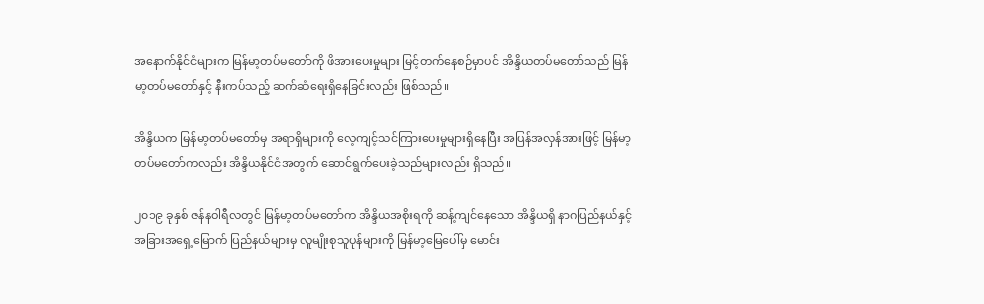အနောက်နိုင်ငံများက မြန်မာ့တပ်မတော်ကို ဖိအားပေးမှုများ မြင့်တက်နေစဉ်မှာပင် အိန္ဒိယတပ်မတော်သည် မြန်မာ့တပ်မတော်နှင့် နီးကပ်သည့် ဆက်ဆံရေးရှိနေခြင်းလည်း ဖြစ်သည်။

အိန္ဒိယက မြန်မာ့တပ်မတော်မှ အရာရှိများကို လေ့ကျင့်သင်ကြားပေးမှုများရှိနေပြီး အပြန်အလှန်အားဖြင့် မြန်မာ့တပ်မတော်ကလည်း အိန္ဒိယနိုင်ငံအတွက် ဆောင်ရွက်ပေးခဲ့သည်များလည်း ရှိသည်။

၂၀၁၉ ခုနှစ် ဇန်နဝါရီလတွင် မြန်မာ့တပ်မတော်က အိန္ဒိယအစိုးရကို ဆန့်ကျင်နေသော အိန္ဒိယရှိ နာဂပြည်နယ်နှင့် အခြားအရှေ့မြောက် ပြည်နယ်များမှ လူမျိုးစုသူပုန်များကို မြန်မာ့မြေပေါ်မှ မောင်း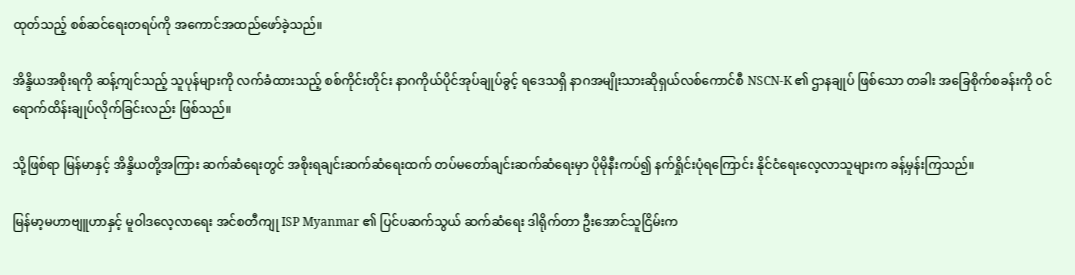ထုတ်သည့် စစ်ဆင်ရေးတရပ်ကို အကောင်အထည်ဖော်ခဲ့သည်။

အိန္ဒိယအစိုးရကို ဆန့်ကျင်သည့် သူပုန်များကို လက်ခံထားသည့် စစ်ကိုင်းတိုင်း နာဂကိုယ်ပိုင်အုပ်ချုပ်ခွင့် ရဒေသရှိ နာဂအမျိုးသားဆိုရှယ်လစ်ကောင်စီ NSCN-K ၏ ဌာနချုပ် ဖြစ်သော တခါး အခြေစိုက်စခန်းကို ဝင်ရောက်ထိန်းချုပ်လိုက်ခြင်းလည်း ဖြစ်သည်။

သို့ဖြစ်ရာ မြန်မာနှင့် အိန္ဒိယတို့အကြား ဆက်ဆံရေးတွင် အစိုးရချင်းဆက်ဆံရေးထက် တပ်မတော်ချင်းဆက်ဆံရေးမှာ ပိုမိုနီးကပ်၍ နက်ရှိုင်းပုံရကြောင်း နိုင်ငံရေးလေ့လာသူများက ခန့်မှန်းကြသည်။

မြန်မာ့မဟာဗျူဟာနှင့် မူဝါဒလေ့လာရေး အင်စတီကျု ISP Myanmar ၏ ပြင်ပဆက်သွယ် ဆက်ဆံရေး ဒါရိုက်တာ ဦးအောင်သူငြိမ်းက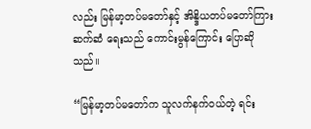လည်း မြန်မာ့တပ်မတော်နှင့် အိန္ဒိယတပ်မတော်ကြားဆက်ဆံ ရေးသည် ကောင်းမွန်ကြောင်း ပြောဆိုသည်။

“မြန်မာ့တပ်မတော်က သူလက်နက်ဝယ်တဲ့ ရင်း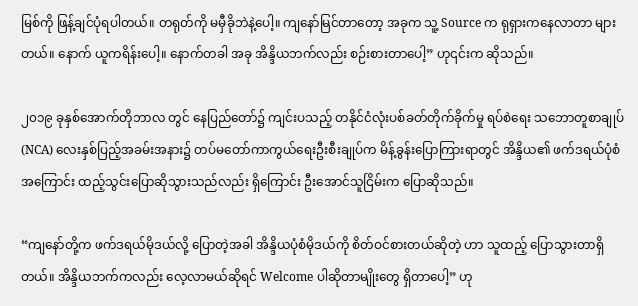မြစ်ကို ဖြန့်ချင်ပုံရပါတယ်။ တရုတ်ကို မမှီခိုဘဲနဲ့ပေါ့။ ကျနော်မြင်တာတော့ အခုက သူ့ Source က ရုရှားကနေလာတာ များတယ်။ နောက် ယူကရိန်းပေါ့။ နောက်တခါ အခု အိန္ဒိယဘက်လည်း စဉ်းစားတာပေါ့” ဟု၎င်းက ဆိုသည်။

၂၀၁၉ ခုနှစ်အောက်တိုဘာလ တွင် နေပြည်တော်၌ ကျင်းပသည့် တနိုင်ငံလုံးပစ်ခတ်တိုက်ခိုက်မှု ရပ်စဲရေး သဘောတူစာချုပ် (NCA) လေးနှစ်ပြည့်အခမ်းအနား၌ တပ်မတော်ကာကွယ်ရေးဦးစီးချုပ်က မိန့်ခွန်းပြောကြားရာတွင် အိန္ဒိယ၏ ဖက်ဒရယ်ပုံစံအကြောင်း ထည့်သွင်းပြောဆိုသွားသည်လည်း ရှိကြောင်း ဦးအောင်သူငြိမ်းက ပြောဆိုသည်။

“ကျနော်တို့က ဖက်ဒရယ်မိုဒယ်လို့ ပြောတဲ့အခါ အိန္ဒိယပုံစံမိုဒယ်ကို စိတ်ဝင်စားတယ်ဆိုတဲ့ ဟာ သူထည့် ပြောသွားတာရှိတယ်။ အိန္ဒိယဘက်ကလည်း လေ့လာမယ်ဆိုရင် Welcome ပါဆိုတာမျိုးတွေ ရှိတာပေါ့” ဟု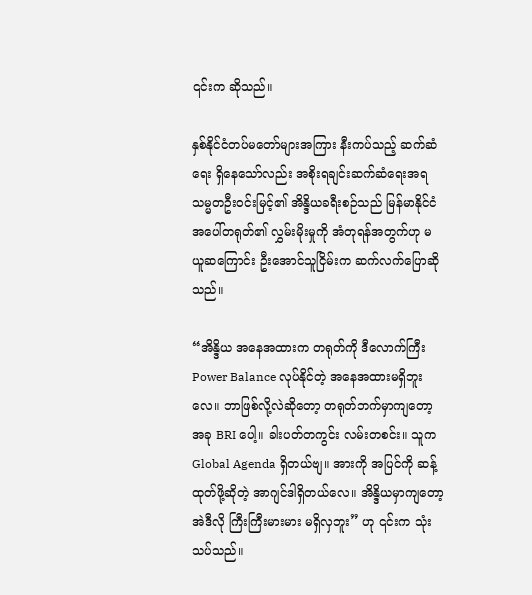၎င်းက ဆိုသည်။

နှစ်နိုင်ငံတပ်မတော်များအကြား နီးကပ်သည့် ဆက်ဆံရေး ရှိနေသော်လည်း အစိုးရချင်းဆက်ဆံရေးအရ သမ္မတဦးဝင်းမြင့်၏ အိန္ဒိယခရီးစဉ်သည် မြန်မာနိုင်ငံအပေါ်တရုတ်၏ လွှမ်းမိုးမှုကို အံတုရန်အတွက်ဟု မယူဆကြောင်း ဦးအောင်သူငြိမ်းက ဆက်လက်ပြောဆိုသည်။

“အိန္ဒိယ အနေအထားက တရုတ်ကို ဒီလောက်ကြီး Power Balance လုပ်နိုင်တဲ့ အနေအထားမရှိဘူးလေ။ ဘာဖြစ်လို့လဲဆိုတော့ တရုတ်ဘက်မှာကျတော့ အခု BRI ပေါ့။ ခါးပတ်တကွင်း လမ်းတစင်း။ သူက Global Agenda ရှိတယ်ဗျ။ အားကို အပြင်ကို ဆန့်ထုတ်ဖို့ဆိုတဲ့ အာဂျင်ဒါရှိတယ်လေ။ အိန္ဒိယမှာကျတော့ အဲဒီလို ကြီးကြီးမားမား မရှိလှဘူး” ဟု ၎င်းက သုံးသပ်သည်။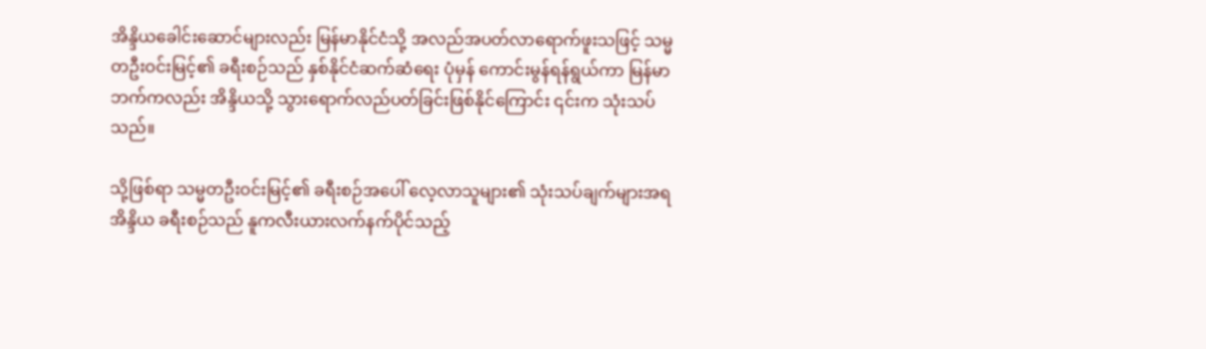အိန္ဒိယခေါင်းဆောင်များလည်း မြန်မာနိုင်ငံသို့ အလည်အပတ်လာရောက်ဖူးသဖြင့် သမ္မတဦးဝင်းမြင့်၏ ခရီးစဉ်သည် နှစ်နိုင်ငံဆက်ဆံရေး ပုံမှန် ကောင်းမွန်ရန်ရွယ်ကာ မြန်မာဘက်ကလည်း အိန္ဒိယသို့ သွားရောက်လည်ပတ်ခြင်းဖြစ်နိုင်ကြောင်း ၎င်းက သုံးသပ်သည်။

သို့ဖြစ်ရာ သမ္မတဦးဝင်းမြင့်၏ ခရီးစဉ်အပေါ် လေ့လာသူများ၏ သုံးသပ်ချက်များအရ အိန္ဒိယ ခရီးစဉ်သည် နူကလီးယားလက်နက်ပိုင်သည့်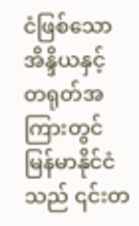ငံဖြစ်သော အိန္ဒိယနှင့် တရုတ်အကြားတွင် မြန်မာနိုင်ငံသည် ၎င်းတ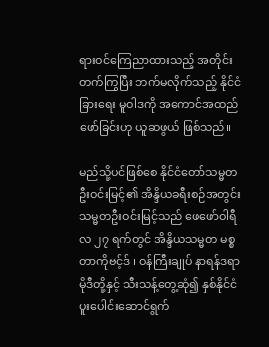ရားဝင်ကြေညာထားသည့် အတိုင်း တက်ကြွပြီး ဘက်မလိုက်သည့် နိုင်ငံခြားရေး မူဝါဒကို အကောင်အထည်ဖော်ခြင်းဟု ယူဆဖွယ် ဖြစ်သည်။

မည်သို့ပင်ဖြစ်စေ နိုင်ငံတော်သမ္မတ ဦးဝင်းမြင့်၏ အိန္ဒိယခရီးစဉ်အတွင်း သမ္မတဦးဝင်းမြင့်သည် ဖေဖော်ဝါရီလ ၂၇ ရက်တွင် အိန္ဒိယသမ္မတ မစ္စတာကိုဗင့်ဒ် ၊ ဝန်ကြီးချုပ် နာရန်ဒရာမိုဒီတို့နှင့် သီးသန့်တွေ့ဆုံ၍ နှစ်နိုင်ငံပူးပေါင်းဆောင်ရွက်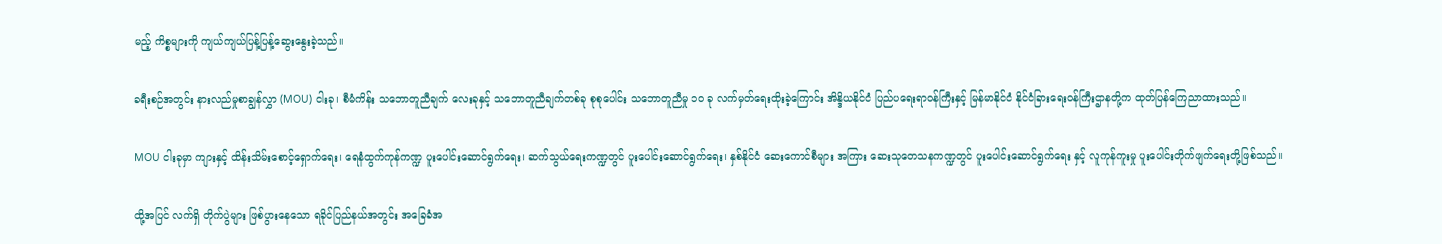မည့် ကိစ္စများကို ကျယ်ကျယ်ပြန့်ပြန့်ဆွေးနွေးခဲ့သည်။

ခရီးစဉ်အတွင်း နားလည်မှုစာချွန်လွှာ (MOU) ငါးခု၊ စီမံကိန်း သဘောတူညီချက် လေးခုနှင့် သဘောတူညီချက်တစ်ခု စုစုပေါင်း သဘောတူညီမှု ၁၀ ခု လက်မှတ်ရေးထိုးခဲ့ကြောင်း အိန္ဒိယနိုင်ငံ ပြည်ပရေးရာဝန်ကြီးနှင့် မြန်မာနိုင်ငံ နိုင်ငံခြားရေးဝန်ကြီးဌာနတို့က ထုတ်ပြန်ကြေညာထားသည်။

MOU ငါးခုမှာ ကျားနှင့် ထိန်းသိမ်းစောင့်ရှောက်ရေး၊ ရေနံထွက်ကုန်ကဏ္ဍ ပူးပေါင်းဆောင်ရွက်ရေး၊ ဆက်သွယ်ရေးကဏ္ဍတွင် ပူးပေါင်းဆောင်ရွက်ရေး၊ နှစ်နိုင်ငံ ဆေးကောင်စီများ အကြား ဆေးသုတေသနကဏ္ဍတွင် ပူးပေါင်းဆောင်ရွက်ရေး နှင့် လူကုန်ကူးမှု ပူးပေါင်းတိုက်ဖျက်ရေးတို့ဖြစ်သည်။

ထို့အပြင် လက်ရှိ တိုက်ပွဲများ ဖြစ်ပွားနေသော ရခိုင်ပြည်နယ်အတွင်း အခြေခံအ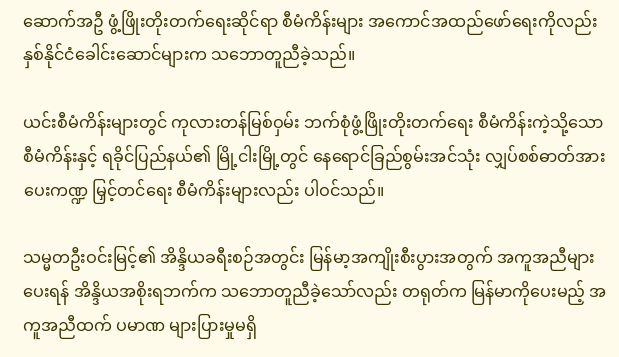ဆောက်အဦ ဖွံ့ဖြိုးတိုးတက်ရေးဆိုင်ရာ စီမံကိန်းများ အကောင်အထည်ဖော်ရေးကိုလည်း နှစ်နိုင်ငံခေါင်းဆောင်များက သဘောတူညီခဲ့သည်။

ယင်းစီမံကိန်းများတွင် ကုလားတန်မြစ်ဝှမ်း ဘက်စုံဖွံ့ဖြိုးတိုးတက်ရေး စီမံကိန်းကဲ့သို့သော စီမံကိန်းနှင့် ရခိုင်ပြည်နယ်၏ မြို့ငါးမြို့တွင် နေရောင်ခြည်စွမ်းအင်သုံး လျှပ်စစ်ဓာတ်အားပေးကဏ္ဍ မြှင့်တင်ရေး စီမံကိန်းများလည်း ပါဝင်သည်။

သမ္မတဦးဝင်းမြင့်၏ အိန္ဒိယခရီးစဉ်အတွင်း မြန်မာ့အကျိုးစီးပွားအတွက် အကူအညီများပေးရန် အိန္ဒိယအစိုးရဘက်က သဘောတူညီခဲ့သော်လည်း တရုတ်က မြန်မာကိုပေးမည့် အကူအညီထက် ပမာဏ များပြားမှုမရှိ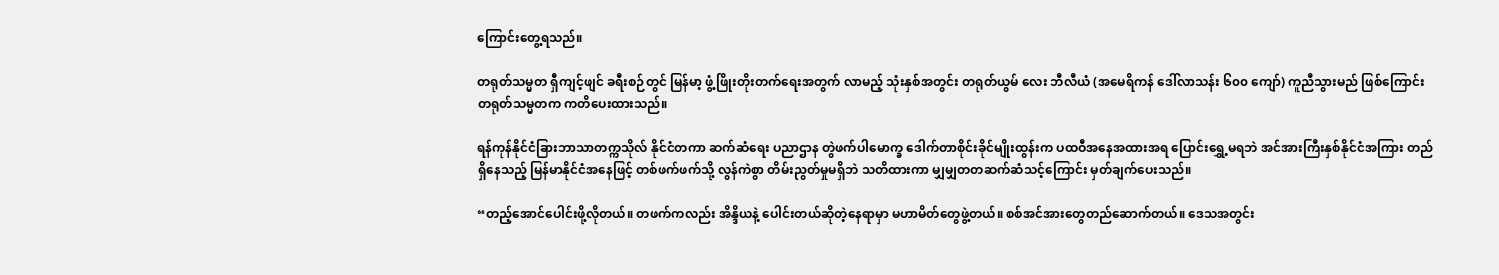ကြောင်းတွေ့ရသည်။

တရုတ်သမ္မတ ရှီကျင့်ဖျင် ခရီးစဉ်တွင် မြန်မာ့ ဖွံ့ဖြိုးတိုးတက်ရေးအတွက် လာမည့် သုံးနှစ်အတွင်း တရုတ်ယွမ် လေး ဘီလီယံ (အမေရိကန် ဒေါ်လာသန်း ၆၀၀ ကျော်) ကူညီသွားမည် ဖြစ်ကြောင်း တရုတ်သမ္မတက ကတိပေးထားသည်။

ရန်ကုန်နိုင်ငံခြားဘာသာတက္ကသိုလ် နိုင်ငံတကာ ဆက်ဆံရေး ပညာဌာန တွဲဖက်ပါမောက္ခ ဒေါက်တာစိုင်းခိုင်မျိုးထွန်းက ပထဝီအနေအထားအရ ပြောင်းရွှေ့မရဘဲ အင်အားကြီးနှစ်နိုင်ငံအကြား တည်ရှိနေသည့် မြန်မာနိုင်ငံအနေဖြင့် တစ်ဖက်ဖက်သို့ လွန်ကဲစွာ တိမ်းညွတ်မှုမရှိဘဲ သတိထားကာ မျှမျှတတဆက်ဆံသင့်ကြောင်း မှတ်ချက်ပေးသည်။

“တည့်အောင်ပေါင်းဖို့လိုတယ်။ တဖက်ကလည်း အိန္ဒိယနဲ့ ပေါင်းတယ်ဆိုတဲ့နေရာမှာ မဟာမိတ်တွေဖွဲ့တယ်။ စစ်အင်အားတွေတည်ဆောက်တယ်။ ဒေသအတွင်း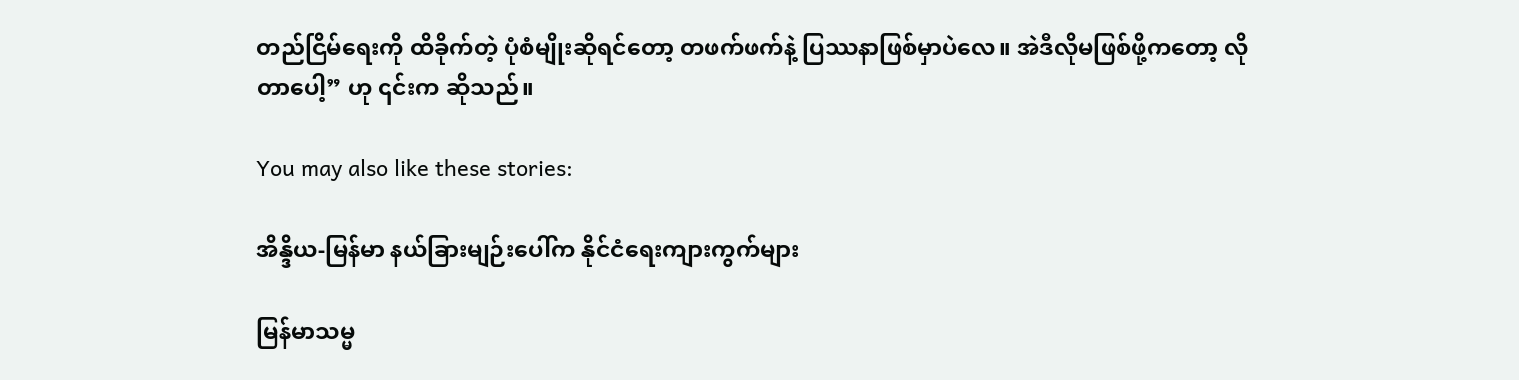တည်ငြိမ်ရေးကို ထိခိုက်တဲ့ ပုံစံမျိုးဆိုရင်တော့ တဖက်ဖက်နဲ့ ပြဿနာဖြစ်မှာပဲလေ။ အဲဒီလိုမဖြစ်ဖို့ကတော့ လိုတာပေါ့” ဟု ၎င်းက ဆိုသည်။

You may also like these stories:

အိန္ဒိယ-မြန်မာ နယ်ခြားမျဉ်းပေါ်က နိုင်ငံရေးကျားကွက်များ

မြန်မာသမ္မ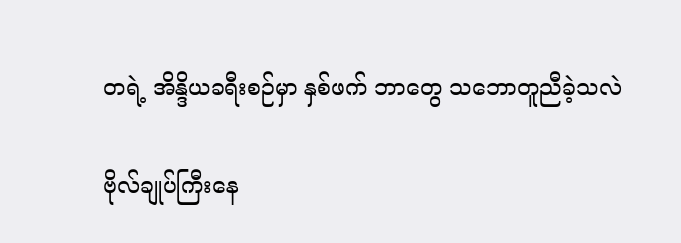တရဲ့ အိန္ဒိယခရီးစဉ်မှာ နှစ်ဖက် ဘာတွေ သဘောတူညီခဲ့သလဲ

ဗိုလ်ချုပ်ကြီးနေ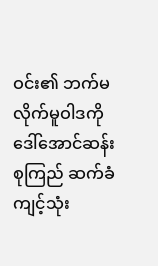ဝင်း၏ ဘက်မလိုက်မူဝါဒကို ဒေါ်အောင်ဆန်းစုကြည် ဆက်ခံကျင့်သုံး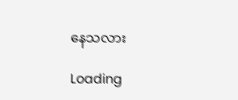နေသလား

Loading